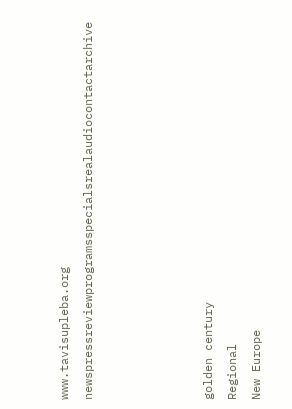www.tavisupleba.org
newspressreviewprogramsspecialsrealaudiocontactarchive




golden century
Regional
New Europe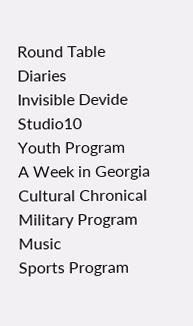Round Table
Diaries
Invisible Devide
Studio10
Youth Program
A Week in Georgia
Cultural Chronical
Military Program
Music
Sports Program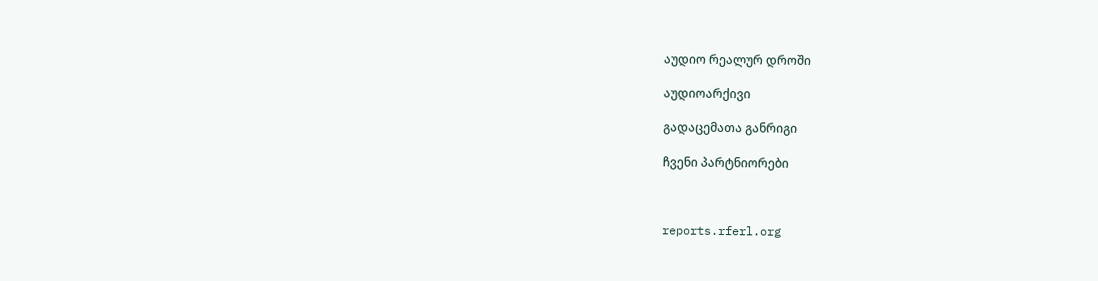აუდიო რეალურ დროში

აუდიოარქივი

გადაცემათა განრიგი

ჩვენი პარტნიორები



reports.rferl.org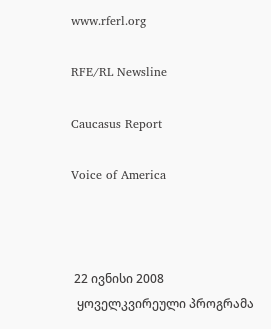www.rferl.org

RFE/RL Newsline

Caucasus Report

Voice of America



 22 ივნისი 2008
  ყოველკვირეული პროგრამა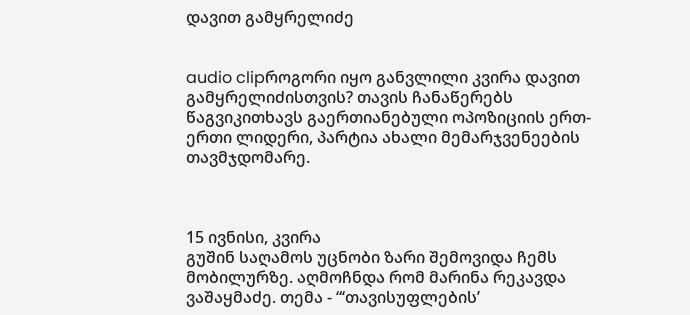დავით გამყრელიძე


audio clipროგორი იყო განვლილი კვირა დავით გამყრელიძისთვის? თავის ჩანაწერებს წაგვიკითხავს გაერთიანებული ოპოზიციის ერთ-ერთი ლიდერი, პარტია ახალი მემარჯვენეების თავმჯდომარე.



15 ივნისი, კვირა
გუშინ საღამოს უცნობი ზარი შემოვიდა ჩემს მობილურზე. აღმოჩნდა რომ მარინა რეკავდა ვაშაყმაძე. თემა - “‘თავისუფლების’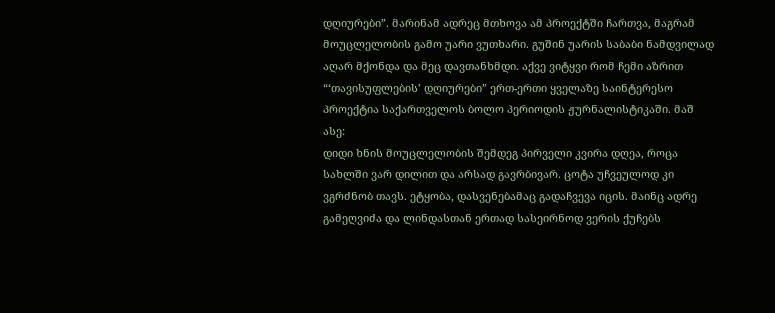დღიურები”. მარინამ ადრეც მთხოვა ამ პროექტში ჩართვა, მაგრამ მოუცლელობის გამო უარი ვუთხარი. გუშინ უარის საბაბი ნამდვილად აღარ მქონდა და მეც დავთანხმდი. აქვე ვიტყვი რომ ჩემი აზრით “‘თავისუფლების’ დღიურები” ერთ-ერთი ყველაზე საინტერესო პროექტია საქართველოს ბოლო პერიოდის ჟურნალისტიკაში. მაშ ასე:
დიდი ხნის მოუცლელობის შემდეგ პირველი კვირა დღეა, როცა სახლში ვარ დილით და არსად გავრბივარ. ცოტა უჩვეულოდ კი ვგრძნობ თავს. ეტყობა, დასვენებამაც გადაჩვევა იცის. მაინც ადრე გამეღვიძა და ლინდასთან ერთად სასეირნოდ ვერის ქუჩებს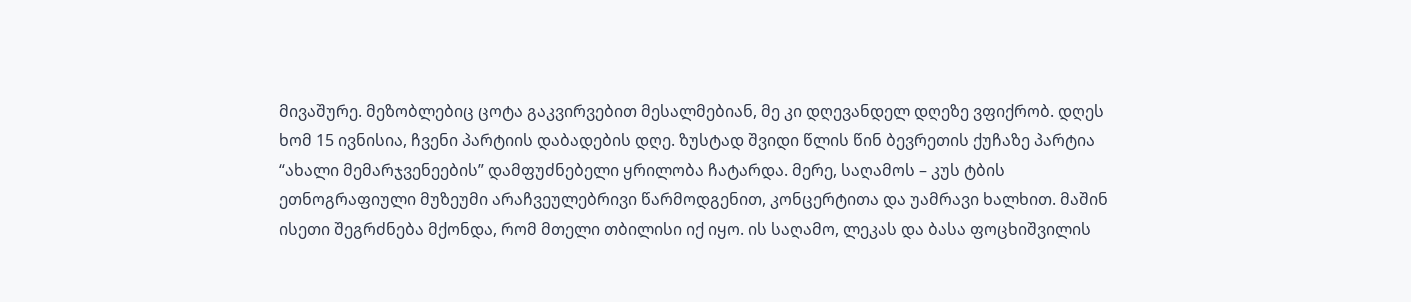მივაშურე. მეზობლებიც ცოტა გაკვირვებით მესალმებიან, მე კი დღევანდელ დღეზე ვფიქრობ. დღეს ხომ 15 ივნისია, ჩვენი პარტიის დაბადების დღე. ზუსტად შვიდი წლის წინ ბევრეთის ქუჩაზე პარტია “ახალი მემარჯვენეების” დამფუძნებელი ყრილობა ჩატარდა. მერე, საღამოს – კუს ტბის ეთნოგრაფიული მუზეუმი არაჩვეულებრივი წარმოდგენით, კონცერტითა და უამრავი ხალხით. მაშინ ისეთი შეგრძნება მქონდა, რომ მთელი თბილისი იქ იყო. ის საღამო, ლეკას და ბასა ფოცხიშვილის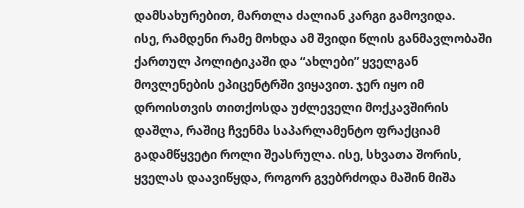დამსახურებით, მართლა ძალიან კარგი გამოვიდა.
ისე, რამდენი რამე მოხდა ამ შვიდი წლის განმავლობაში ქართულ პოლიტიკაში და “ახლები” ყველგან მოვლენების ეპიცენტრში ვიყავით. ჯერ იყო იმ დროისთვის თითქოსდა უძლეველი მოქკავშირის დაშლა, რაშიც ჩვენმა საპარლამენტო ფრაქციამ გადამწყვეტი როლი შეასრულა. ისე, სხვათა შორის, ყველას დაავიწყდა, როგორ გვებრძოდა მაშინ მიშა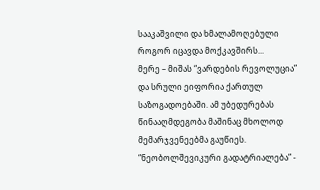სააკაშვილი და ხმალამოღებული როგორ იცავდა მოქკავშირს...
მერე – მიშას “ვარდების რევოლუცია” და სრული ეიფორია ქართულ საზოგადოებაში. ამ უბედურებას წინააღმდეგობა მაშინაც მხოლოდ მემარჯვენეებმა გაუწიეს. “ნეობოლშევიკური გადატრიალება” -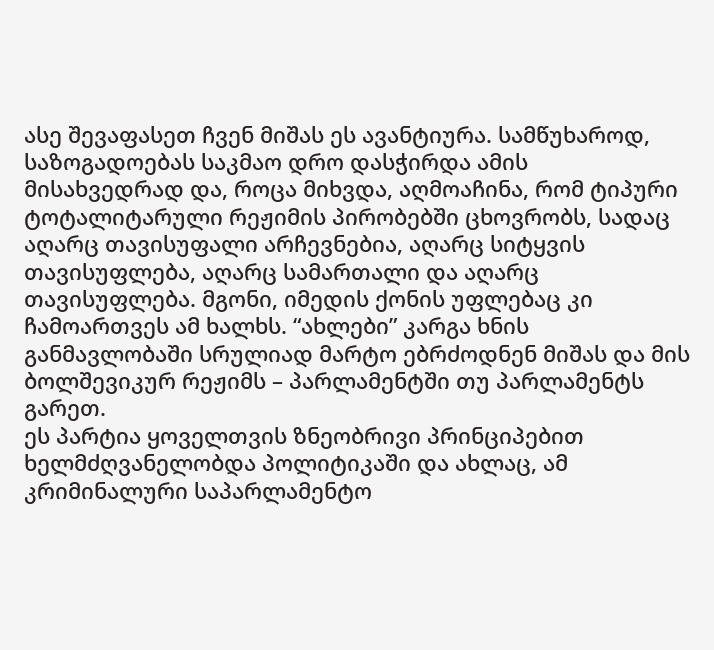ასე შევაფასეთ ჩვენ მიშას ეს ავანტიურა. სამწუხაროდ, საზოგადოებას საკმაო დრო დასჭირდა ამის მისახვედრად და, როცა მიხვდა, აღმოაჩინა, რომ ტიპური ტოტალიტარული რეჟიმის პირობებში ცხოვრობს, სადაც აღარც თავისუფალი არჩევნებია, აღარც სიტყვის თავისუფლება, აღარც სამართალი და აღარც თავისუფლება. მგონი, იმედის ქონის უფლებაც კი ჩამოართვეს ამ ხალხს. “ახლები” კარგა ხნის განმავლობაში სრულიად მარტო ებრძოდნენ მიშას და მის ბოლშევიკურ რეჟიმს – პარლამენტში თუ პარლამენტს გარეთ.
ეს პარტია ყოველთვის ზნეობრივი პრინციპებით ხელმძღვანელობდა პოლიტიკაში და ახლაც, ამ კრიმინალური საპარლამენტო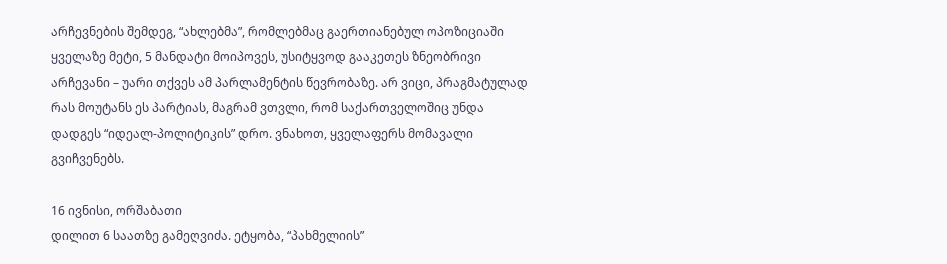არჩევნების შემდეგ, “ახლებმა”, რომლებმაც გაერთიანებულ ოპოზიციაში ყველაზე მეტი, 5 მანდატი მოიპოვეს, უსიტყვოდ გააკეთეს ზნეობრივი არჩევანი – უარი თქვეს ამ პარლამენტის წევრობაზე. არ ვიცი, პრაგმატულად რას მოუტანს ეს პარტიას, მაგრამ ვთვლი, რომ საქართველოშიც უნდა დადგეს “იდეალ-პოლიტიკის” დრო. ვნახოთ, ყველაფერს მომავალი გვიჩვენებს.

16 ივნისი, ორშაბათი
დილით 6 საათზე გამეღვიძა. ეტყობა, “პახმელიის”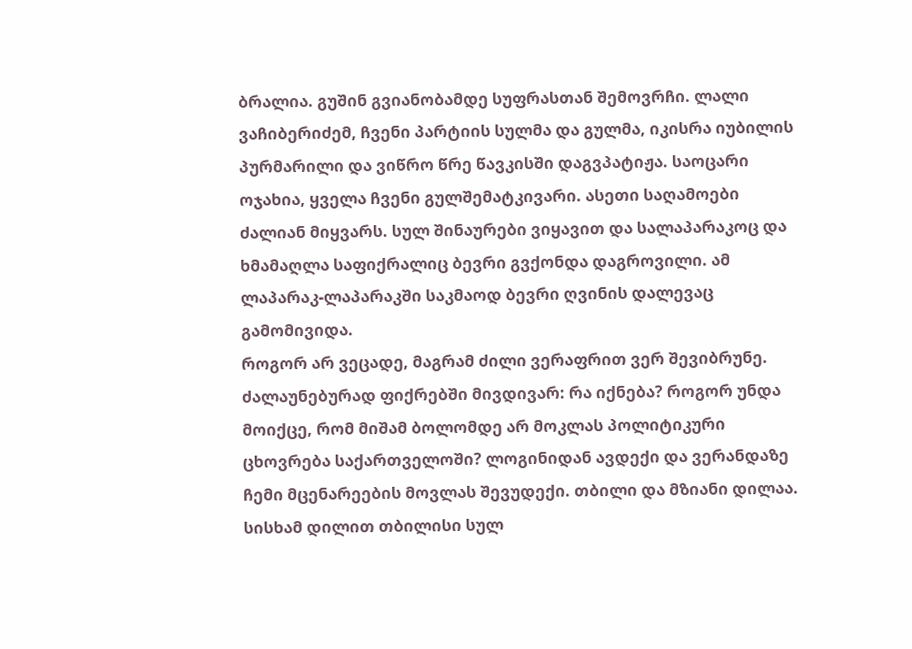ბრალია. გუშინ გვიანობამდე სუფრასთან შემოვრჩი. ლალი ვაჩიბერიძემ, ჩვენი პარტიის სულმა და გულმა, იკისრა იუბილის პურმარილი და ვიწრო წრე წავკისში დაგვპატიჟა. საოცარი ოჯახია, ყველა ჩვენი გულშემატკივარი. ასეთი საღამოები ძალიან მიყვარს. სულ შინაურები ვიყავით და სალაპარაკოც და ხმამაღლა საფიქრალიც ბევრი გვქონდა დაგროვილი. ამ ლაპარაკ-ლაპარაკში საკმაოდ ბევრი ღვინის დალევაც გამომივიდა.
როგორ არ ვეცადე, მაგრამ ძილი ვერაფრით ვერ შევიბრუნე. ძალაუნებურად ფიქრებში მივდივარ: რა იქნება? როგორ უნდა მოიქცე, რომ მიშამ ბოლომდე არ მოკლას პოლიტიკური ცხოვრება საქართველოში? ლოგინიდან ავდექი და ვერანდაზე ჩემი მცენარეების მოვლას შევუდექი. თბილი და მზიანი დილაა. სისხამ დილით თბილისი სულ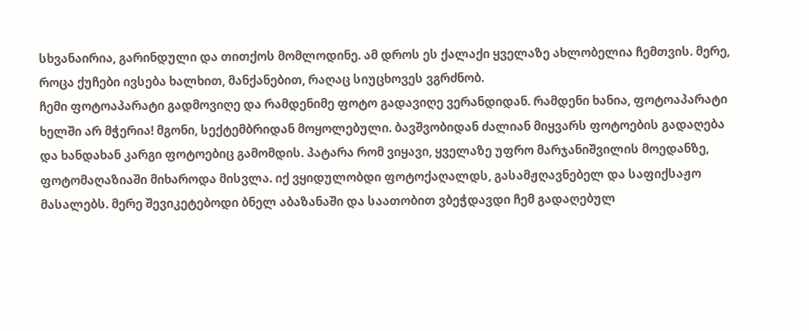სხვანაირია, გარინდული და თითქოს მომლოდინე. ამ დროს ეს ქალაქი ყველაზე ახლობელია ჩემთვის. მერე, როცა ქუჩები ივსება ხალხით, მანქანებით, რაღაც სიუცხოვეს ვგრძნობ.
ჩემი ფოტოაპარატი გადმოვიღე და რამდენიმე ფოტო გადავიღე ვერანდიდან. რამდენი ხანია, ფოტოაპარატი ხელში არ მჭერია! მგონი, სექტემბრიდან მოყოლებული. ბავშვობიდან ძალიან მიყვარს ფოტოების გადაღება და ხანდახან კარგი ფოტოებიც გამომდის. პატარა რომ ვიყავი, ყველაზე უფრო მარჯანიშვილის მოედანზე, ფოტომაღაზიაში მიხაროდა მისვლა. იქ ვყიდულობდი ფოტოქაღალდს, გასამჟღავნებელ და საფიქსაჟო მასალებს. მერე შევიკეტებოდი ბნელ აბაზანაში და საათობით ვბეჭდავდი ჩემ გადაღებულ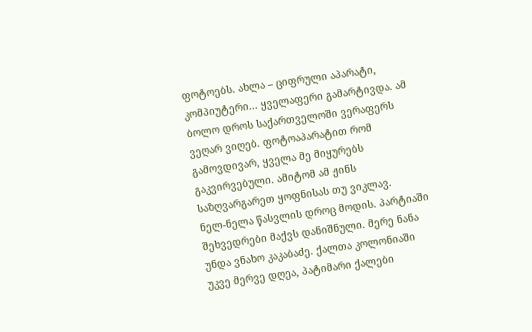ფოტოებს. ახლა – ციფრული აპარატი, კომპიუტერი... ყველაფერი გამარტივდა. ამ ბოლო დროს საქართველოში ვერაფერს ვეღარ ვიღებ. ფოტოაპარატით რომ გამოვდივარ, ყველა მე მიყურებს გაკვირვებული. ამიტომ ამ ჟინს საზღვარგარეთ ყოფნისას თუ ვიკლავ.
ნელ-ნელა წასვლის დროც მოდის. პარტიაში შეხვედრები მაქვს დანიშნული. მერე ნანა უნდა ვნახო კაკაბაძე. ქალთა კოლონიაში უკვე მერვე დღეა, პატიმარი ქალები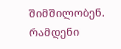შიმშილობენ. რამდენი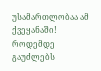უსამართლობაა ამ ქვეყანაში! როდემდე გაუძლებს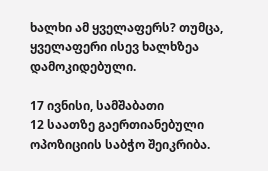ხალხი ამ ყველაფერს? თუმცა, ყველაფერი ისევ ხალხზეა დამოკიდებული.

17 ივნისი, სამშაბათი
12 საათზე გაერთიანებული ოპოზიციის საბჭო შეიკრიბა.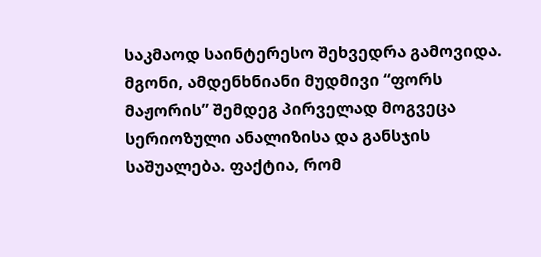საკმაოდ საინტერესო შეხვედრა გამოვიდა. მგონი, ამდენხნიანი მუდმივი “ფორს მაჟორის” შემდეგ პირველად მოგვეცა სერიოზული ანალიზისა და განსჯის საშუალება. ფაქტია, რომ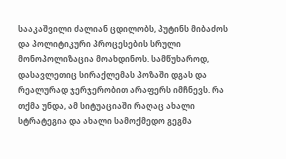სააკაშვილი ძალიან ცდილობს, პუტინს მიბაძოს და პოლიტიკური პროცესების სრული მონოპოლიზაცია მოახდინოს. სამწუხაროდ, დასავლეთიც სირაქლემას პოზაში დგას და რეალურად ჯერჯერობით არაფერს იმჩნევს. რა თქმა უნდა, ამ სიტუაციაში რაღაც ახალი სტრატეგია და ახალი სამოქმედო გეგმა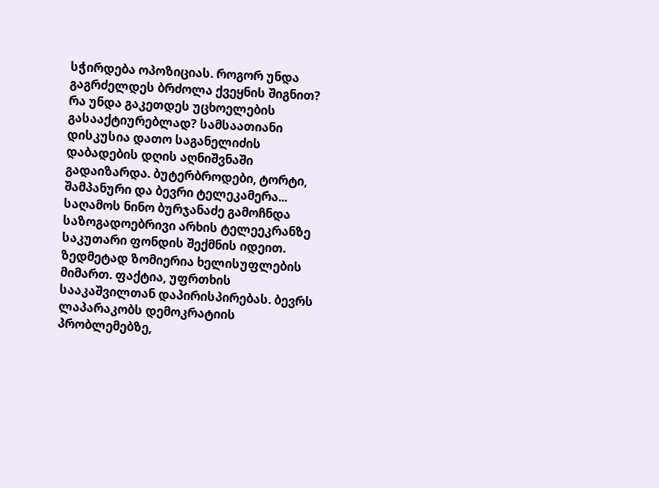სჭირდება ოპოზიციას. როგორ უნდა გაგრძელდეს ბრძოლა ქვეყნის შიგნით? რა უნდა გაკეთდეს უცხოელების გასააქტიურებლად? სამსაათიანი დისკუსია დათო საგანელიძის დაბადების დღის აღნიშვნაში გადაიზარდა. ბუტერბროდები, ტორტი, შამპანური და ბევრი ტელეკამერა...
საღამოს ნინო ბურჯანაძე გამოჩნდა საზოგადოებრივი არხის ტელეეკრანზე საკუთარი ფონდის შექმნის იდეით. ზედმეტად ზომიერია ხელისუფლების მიმართ. ფაქტია, უფრთხის სააკაშვილთან დაპირისპირებას. ბევრს ლაპარაკობს დემოკრატიის პრობლემებზე,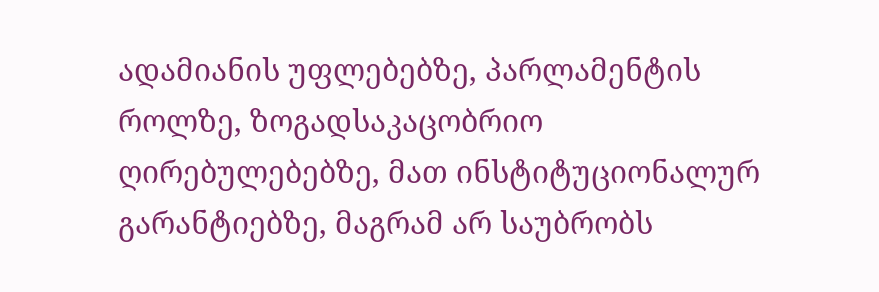ადამიანის უფლებებზე, პარლამენტის როლზე, ზოგადსაკაცობრიო ღირებულებებზე, მათ ინსტიტუციონალურ გარანტიებზე, მაგრამ არ საუბრობს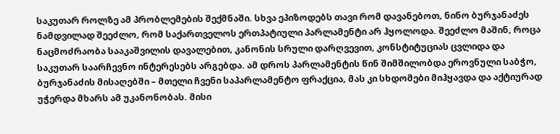საკუთარ როლზე ამ პრობლემების შექმნაში. სხვა ეპიზოდებს თავი რომ დავანებოთ, ნინო ბურჯანაძეს ნამდვილად შეეძლო, რომ საქართველოს ერთპატიული პარლამენტი არ ჰყოლოდა. შეეძლო მაშინ, როცა ნაცმოძრაობა სააკაშვილის დავალებით, კანონის სრული დარღვევით, კონსტიტუციას ცვლიდა და საკუთარ საარჩევნო ინტერესებს არგებდა. ამ დროს პარლამენტის წინ შიმშილობდა ეროვნული საბჭო, ბურჯანაძის მისაღებში – მთელი ჩვენი საპარლამენტო ფრაქცია, მას კი სხდომები მიჰყავდა და აქტიურად უჭერდა მხარს ამ უკანონობას. მისი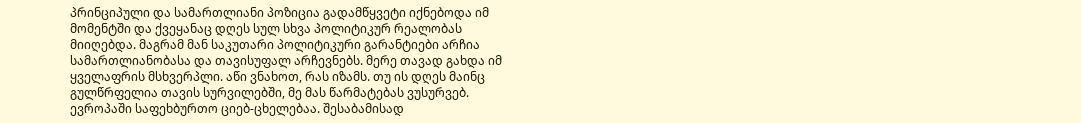პრინციპული და სამართლიანი პოზიცია გადამწყვეტი იქნებოდა იმ მომენტში და ქვეყანაც დღეს სულ სხვა პოლიტიკურ რეალობას მიიღებდა. მაგრამ მან საკუთარი პოლიტიკური გარანტიები არჩია სამართლიანობასა და თავისუფალ არჩევნებს. მერე თავად გახდა იმ ყველაფრის მსხვერპლი. აწი ვნახოთ, რას იზამს. თუ ის დღეს მაინც გულწრფელია თავის სურვილებში, მე მას წარმატებას ვუსურვებ.
ევროპაში საფეხბურთო ციებ-ცხელებაა. შესაბამისად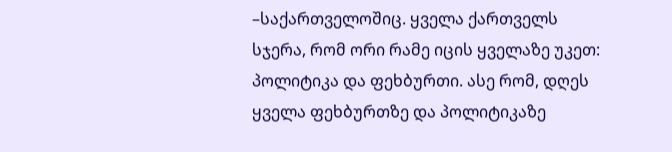–საქართველოშიც. ყველა ქართველს სჯერა, რომ ორი რამე იცის ყველაზე უკეთ: პოლიტიკა და ფეხბურთი. ასე რომ, დღეს ყველა ფეხბურთზე და პოლიტიკაზე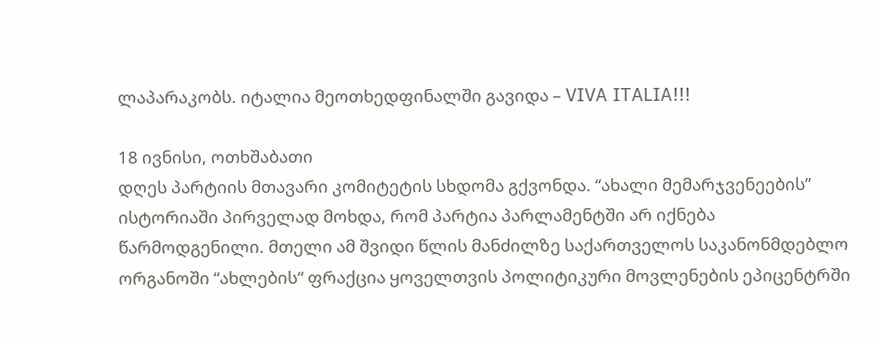ლაპარაკობს. იტალია მეოთხედფინალში გავიდა – VIVA ITALIA!!!

18 ივნისი, ოთხშაბათი
დღეს პარტიის მთავარი კომიტეტის სხდომა გქვონდა. “ახალი მემარჯვენეების” ისტორიაში პირველად მოხდა, რომ პარტია პარლამენტში არ იქნება წარმოდგენილი. მთელი ამ შვიდი წლის მანძილზე საქართველოს საკანონმდებლო ორგანოში “ახლების“ ფრაქცია ყოველთვის პოლიტიკური მოვლენების ეპიცენტრში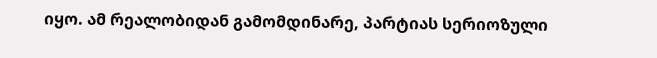იყო. ამ რეალობიდან გამომდინარე, პარტიას სერიოზული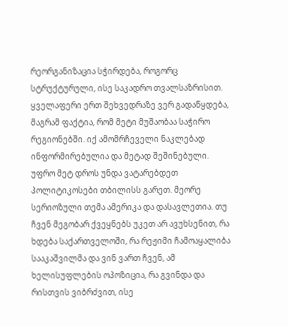რეორგანიზაცია სჭირდება, როგორც სტრუქტურული, ისე საკადრო თვალსაზრისით. ყველაფერი ერთ შეხვედრაზე ვერ გადაწყდება, მაგრამ ფაქტია, რომ მეტი მუშაობაა საჭირო რეგიონებში. იქ ამომრჩეველი ნაკლებად ინფორმირებულია და მეტად შეშინებული. უფრო მეტ დროს უნდა ვატარებდეთ პოლიტიკოსები თბილისს გარეთ. მეორე სერიოზული თემა ამერიკა და დასავლეთია. თუ ჩვენ მეგობარ ქვეყნებს უკეთ არ ავუხსენით, რა ხდება საქართველოში, რა რეჟიმი ჩამოაყალიბა სააკაშვილმა და ვინ ვართ ჩვენ, ამ ხელისუფლების ოპოზიცია, რა გვინდა და რისთვის ვიბრძვით, ისე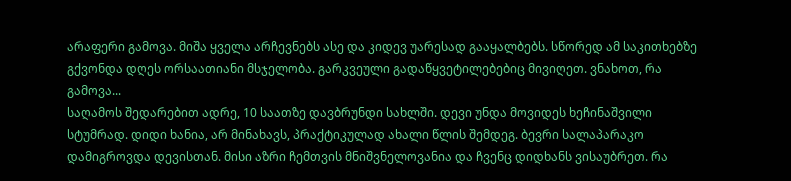არაფერი გამოვა. მიშა ყველა არჩევნებს ასე და კიდევ უარესად გააყალბებს. სწორედ ამ საკითხებზე გქვონდა დღეს ორსაათიანი მსჯელობა. გარკვეული გადაწყვეტილებებიც მივიღეთ. ვნახოთ, რა გამოვა...
საღამოს შედარებით ადრე, 10 საათზე დავბრუნდი სახლში. დევი უნდა მოვიდეს ხეჩინაშვილი სტუმრად. დიდი ხანია, არ მინახავს, პრაქტიკულად ახალი წლის შემდეგ. ბევრი სალაპარაკო დამიგროვდა დევისთან. მისი აზრი ჩემთვის მნიშვნელოვანია და ჩვენც დიდხანს ვისაუბრეთ. რა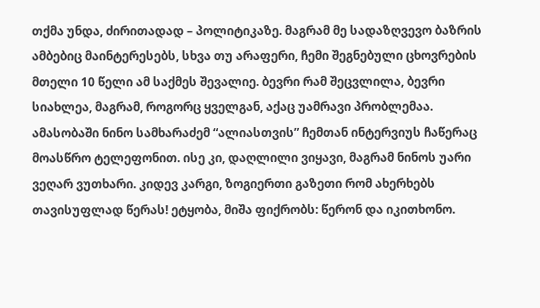თქმა უნდა, ძირითადად – პოლიტიკაზე. მაგრამ მე სადაზღვევო ბაზრის ამბებიც მაინტერესებს, სხვა თუ არაფერი, ჩემი შეგნებული ცხოვრების მთელი 10 წელი ამ საქმეს შევალიე. ბევრი რამ შეცვლილა, ბევრი სიახლეა, მაგრამ, როგორც ყველგან, აქაც უამრავი პრობლემაა. ამასობაში ნინო სამხარაძემ “ალიასთვის” ჩემთან ინტერვიუს ჩაწერაც მოასწრო ტელეფონით. ისე კი, დაღლილი ვიყავი, მაგრამ ნინოს უარი ვეღარ ვუთხარი. კიდევ კარგი, ზოგიერთი გაზეთი რომ ახერხებს თავისუფლად წერას! ეტყობა, მიშა ფიქრობს: წერონ და იკითხონო.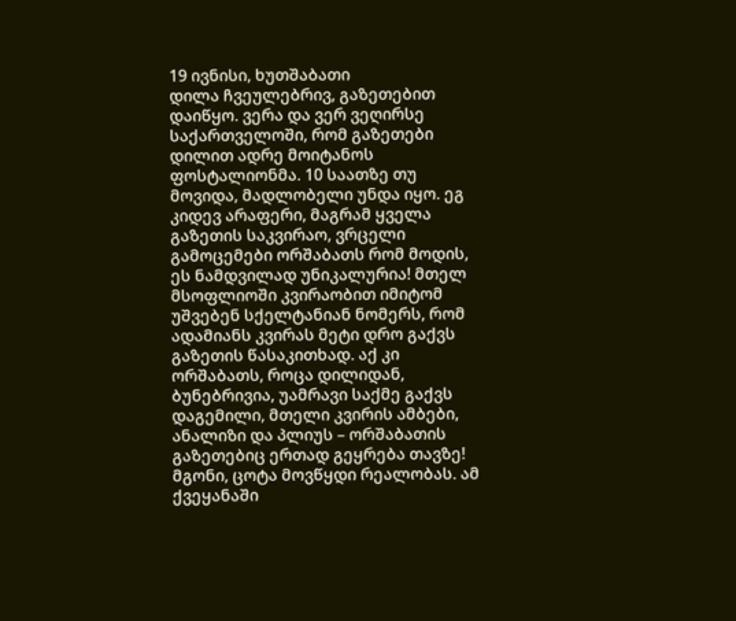19 ივნისი, ხუთშაბათი
დილა ჩვეულებრივ, გაზეთებით დაიწყო. ვერა და ვერ ვეღირსე საქართველოში, რომ გაზეთები დილით ადრე მოიტანოს ფოსტალიონმა. 10 საათზე თუ მოვიდა, მადლობელი უნდა იყო. ეგ კიდევ არაფერი, მაგრამ ყველა გაზეთის საკვირაო, ვრცელი გამოცემები ორშაბათს რომ მოდის, ეს ნამდვილად უნიკალურია! მთელ მსოფლიოში კვირაობით იმიტომ უშვებენ სქელტანიან ნომერს, რომ ადამიანს კვირას მეტი დრო გაქვს გაზეთის წასაკითხად. აქ კი ორშაბათს, როცა დილიდან, ბუნებრივია, უამრავი საქმე გაქვს დაგემილი, მთელი კვირის ამბები, ანალიზი და პლიუს – ორშაბათის გაზეთებიც ერთად გეყრება თავზე!
მგონი, ცოტა მოვწყდი რეალობას. ამ ქვეყანაში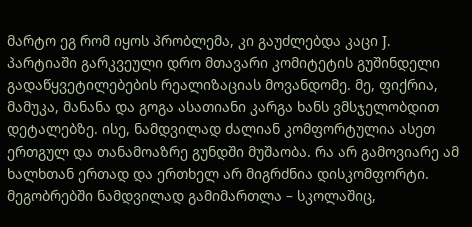მარტო ეგ რომ იყოს პრობლემა, კი გაუძლებდა კაცი J.
პარტიაში გარკვეული დრო მთავარი კომიტეტის გუშინდელი გადაწყვეტილებების რეალიზაციას მოვანდომე. მე, ფიქრია, მამუკა, მანანა და გოგა ასათიანი კარგა ხანს ვმსჯელობდით დეტალებზე. ისე, ნამდვილად ძალიან კომფორტულია ასეთ ერთგულ და თანამოაზრე გუნდში მუშაობა. რა არ გამოვიარე ამ ხალხთან ერთად და ერთხელ არ მიგრძნია დისკომფორტი. მეგობრებში ნამდვილად გამიმართლა – სკოლაშიც,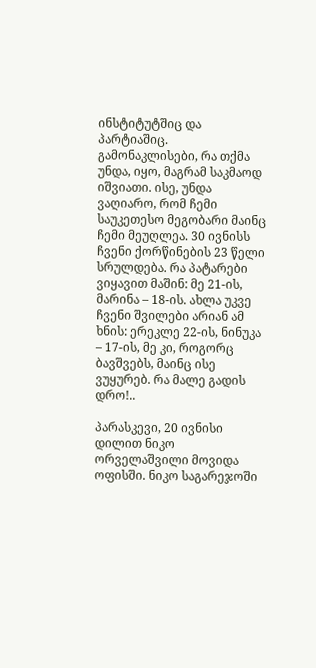ინსტიტუტშიც და პარტიაშიც. გამონაკლისები, რა თქმა უნდა, იყო, მაგრამ საკმაოდ იშვიათი. ისე, უნდა ვაღიარო, რომ ჩემი საუკეთესო მეგობარი მაინც ჩემი მეუღლეა. 30 ივნისს ჩვენი ქორწინების 23 წელი სრულდება. რა პატარები ვიყავით მაშინ: მე 21-ის, მარინა – 18-ის. ახლა უკვე ჩვენი შვილები არიან ამ ხნის: ერეკლე 22-ის, ნინუკა – 17-ის, მე კი, როგორც ბავშვებს, მაინც ისე ვუყურებ. რა მალე გადის დრო!..

პარასკევი, 20 ივნისი
დილით ნიკო ორველაშვილი მოვიდა ოფისში. ნიკო საგარეჯოში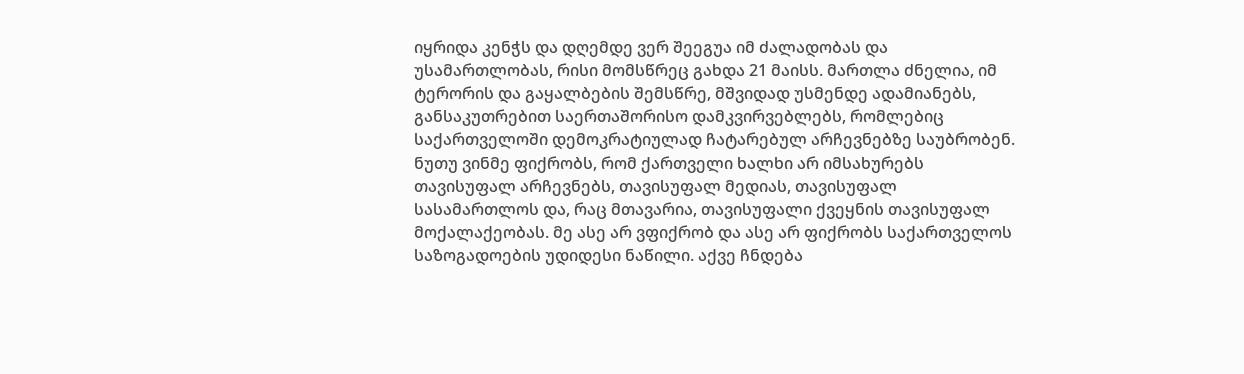იყრიდა კენჭს და დღემდე ვერ შეეგუა იმ ძალადობას და უსამართლობას, რისი მომსწრეც გახდა 21 მაისს. მართლა ძნელია, იმ ტერორის და გაყალბების შემსწრე, მშვიდად უსმენდე ადამიანებს, განსაკუთრებით საერთაშორისო დამკვირვებლებს, რომლებიც საქართველოში დემოკრატიულად ჩატარებულ არჩევნებზე საუბრობენ. ნუთუ ვინმე ფიქრობს, რომ ქართველი ხალხი არ იმსახურებს თავისუფალ არჩევნებს, თავისუფალ მედიას, თავისუფალ სასამართლოს და, რაც მთავარია, თავისუფალი ქვეყნის თავისუფალ მოქალაქეობას. მე ასე არ ვფიქრობ და ასე არ ფიქრობს საქართველოს საზოგადოების უდიდესი ნაწილი. აქვე ჩნდება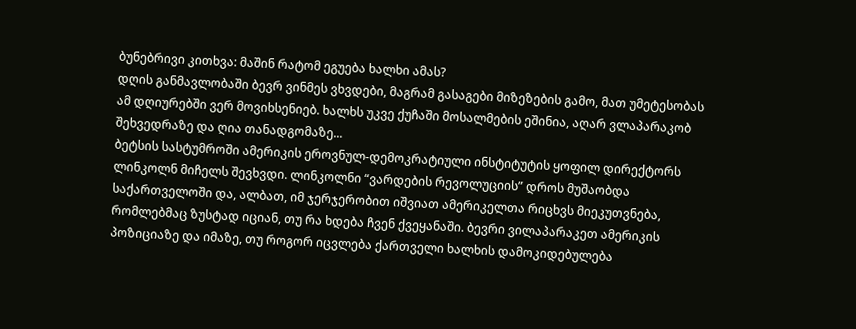ბუნებრივი კითხვა: მაშინ რატომ ეგუება ხალხი ამას?
დღის განმავლობაში ბევრ ვინმეს ვხვდები, მაგრამ გასაგები მიზეზების გამო, მათ უმეტესობას ამ დღიურებში ვერ მოვიხსენიებ. ხალხს უკვე ქუჩაში მოსალმების ეშინია, აღარ ვლაპარაკობ შეხვედრაზე და ღია თანადგომაზე...
ბეტსის სასტუმროში ამერიკის ეროვნულ-დემოკრატიული ინსტიტუტის ყოფილ დირექტორს ლინკოლნ მიჩელს შევხვდი. ლინკოლნი “ვარდების რევოლუციის” დროს მუშაობდა საქართველოში და, ალბათ, იმ ჯერჯერობით იშვიათ ამერიკელთა რიცხვს მიეკუთვნება, რომლებმაც ზუსტად იციან, თუ რა ხდება ჩვენ ქვეყანაში. ბევრი ვილაპარაკეთ ამერიკის პოზიციაზე და იმაზე, თუ როგორ იცვლება ქართველი ხალხის დამოკიდებულება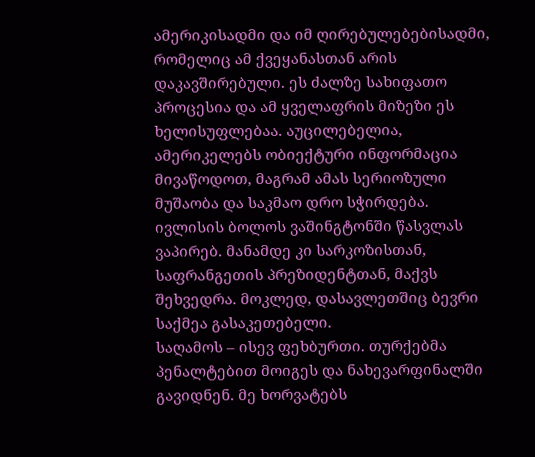ამერიკისადმი და იმ ღირებულებებისადმი, რომელიც ამ ქვეყანასთან არის დაკავშირებული. ეს ძალზე სახიფათო პროცესია და ამ ყველაფრის მიზეზი ეს ხელისუფლებაა. აუცილებელია, ამერიკელებს ობიექტური ინფორმაცია მივაწოდოთ, მაგრამ ამას სერიოზული მუშაობა და საკმაო დრო სჭირდება. ივლისის ბოლოს ვაშინგტონში წასვლას ვაპირებ. მანამდე კი სარკოზისთან, საფრანგეთის პრეზიდენტთან, მაქვს შეხვედრა. მოკლედ, დასავლეთშიც ბევრი საქმეა გასაკეთებელი.
საღამოს – ისევ ფეხბურთი. თურქებმა პენალტებით მოიგეს და ნახევარფინალში გავიდნენ. მე ხორვატებს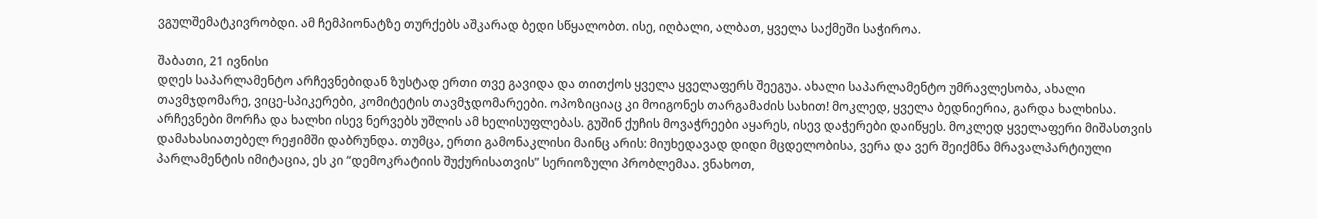ვგულშემატკივრობდი. ამ ჩემპიონატზე თურქებს აშკარად ბედი სწყალობთ. ისე, იღბალი, ალბათ, ყველა საქმეში საჭიროა.

შაბათი, 21 ივნისი
დღეს საპარლამენტო არჩევნებიდან ზუსტად ერთი თვე გავიდა და თითქოს ყველა ყველაფერს შეეგუა. ახალი საპარლამენტო უმრავლესობა, ახალი თავმჯდომარე, ვიცე-სპიკერები, კომიტეტის თავმჯდომარეები. ოპოზიციაც კი მოიგონეს თარგამაძის სახით! მოკლედ, ყველა ბედნიერია, გარდა ხალხისა. არჩევნები მორჩა და ხალხი ისევ ნერვებს უშლის ამ ხელისუფლებას. გუშინ ქუჩის მოვაჭრეები აყარეს, ისევ დაჭერები დაიწყეს. მოკლედ ყველაფერი მიშასთვის დამახასიათებელ რეჟიმში დაბრუნდა. თუმცა, ერთი გამონაკლისი მაინც არის: მიუხედავად დიდი მცდელობისა, ვერა და ვერ შეიქმნა მრავალპარტიული პარლამენტის იმიტაცია, ეს კი “დემოკრატიის შუქურისათვის” სერიოზული პრობლემაა. ვნახოთ,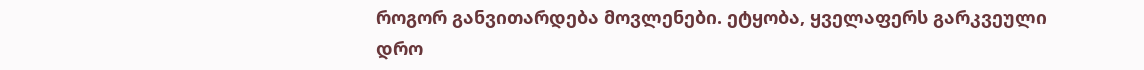როგორ განვითარდება მოვლენები. ეტყობა, ყველაფერს გარკვეული დრო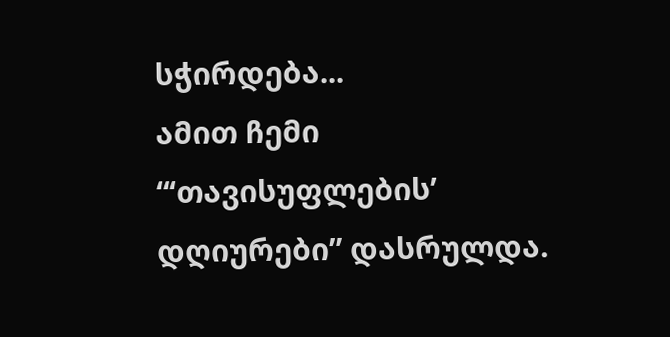სჭირდება...
ამით ჩემი “‘თავისუფლების’ დღიურები” დასრულდა.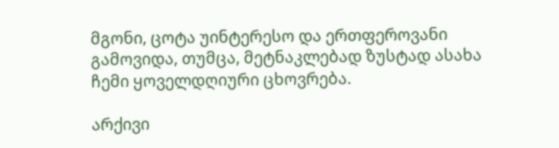მგონი, ცოტა უინტერესო და ერთფეროვანი გამოვიდა, თუმცა, მეტნაკლებად ზუსტად ასახა ჩემი ყოველდღიური ცხოვრება.

არქივი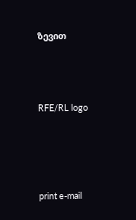ზევით




RFE/RL logo





print e-mail